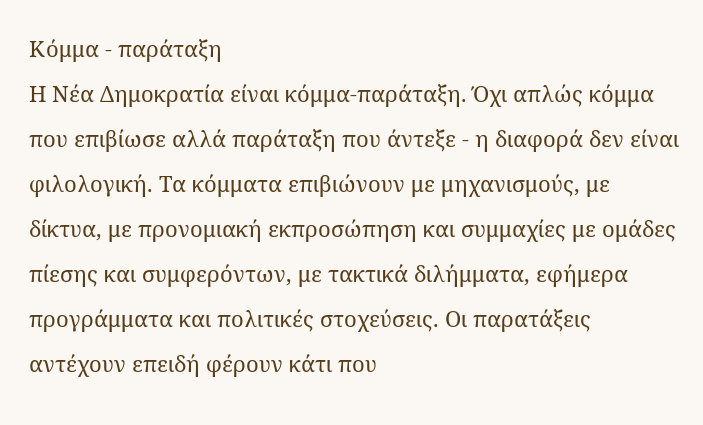Κόμμα - παράταξη
Η Νέα Δημοκρατία είναι κόμμα-παράταξη. Όχι απλώς κόμμα που επιβίωσε αλλά παράταξη που άντεξε - η διαφορά δεν είναι φιλολογική. Τα κόμματα επιβιώνουν με μηχανισμούς, με δίκτυα, με προνομιακή εκπροσώπηση και συμμαχίες με ομάδες πίεσης και συμφερόντων, με τακτικά διλήμματα, εφήμερα προγράμματα και πολιτικές στοχεύσεις. Οι παρατάξεις αντέχουν επειδή φέρουν κάτι που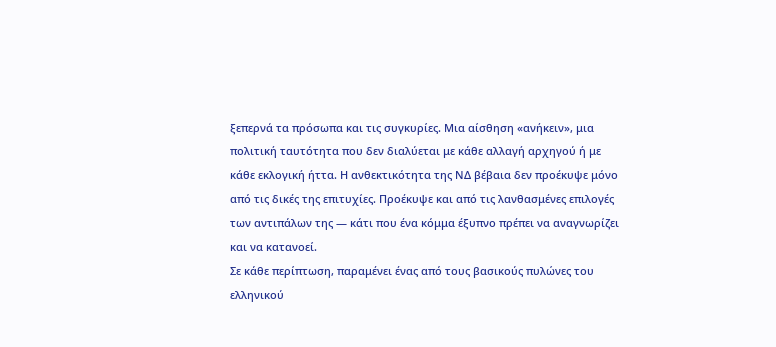ξεπερνά τα πρόσωπα και τις συγκυρίες. Μια αίσθηση «ανήκειν», μια πολιτική ταυτότητα που δεν διαλύεται με κάθε αλλαγή αρχηγού ή με κάθε εκλογική ήττα. Η ανθεκτικότητα της ΝΔ βέβαια δεν προέκυψε μόνο από τις δικές της επιτυχίες. Προέκυψε και από τις λανθασμένες επιλογές των αντιπάλων της — κάτι που ένα κόμμα έξυπνο πρέπει να αναγνωρίζει και να κατανοεί.
Σε κάθε περίπτωση, παραμένει ένας από τους βασικούς πυλώνες του ελληνικού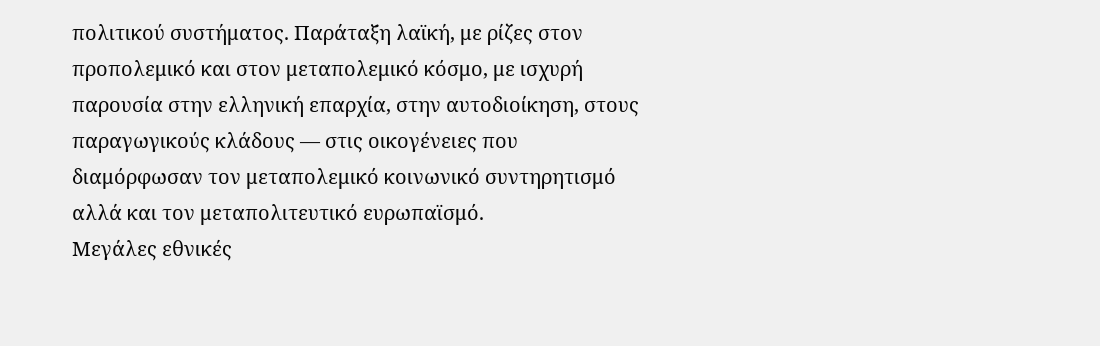πολιτικού συστήματος. Παράταξη λαϊκή, με ρίζες στον προπολεμικό και στον μεταπολεμικό κόσμο, με ισχυρή παρουσία στην ελληνική επαρχία, στην αυτοδιοίκηση, στους παραγωγικούς κλάδους — στις οικογένειες που διαμόρφωσαν τον μεταπολεμικό κοινωνικό συντηρητισμό αλλά και τον μεταπολιτευτικό ευρωπαϊσμό.
Μεγάλες εθνικές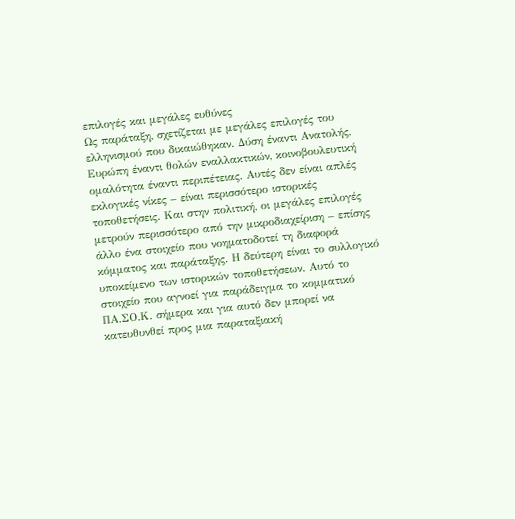επιλογές και μεγάλες ευθύνες
Ως παράταξη, σχετίζεται με μεγάλες επιλογές του ελληνισμού που δικαιώθηκαν. Δύση έναντι Ανατολής, Ευρώπη έναντι θολών εναλλακτικών, κοινοβουλευτική ομαλότητα έναντι περιπέτειας. Αυτές δεν είναι απλές εκλογικές νίκες – είναι περισσότερο ιστορικές τοποθετήσεις. Και στην πολιτική, οι μεγάλες επιλογές μετρούν περισσότερο από την μικροδιαχείριση – επίσης άλλο ένα στοιχείο που νοηματοδοτεί τη διαφορά κόμματος και παράταξης. Η δεύτερη είναι το συλλογικό υποκείμενο των ιστορικών τοποθετήσεων. Αυτό το στοιχείο που αγνοεί για παράδειγμα το κομματικό ΠΑ.ΣΟ.Κ. σήμερα και για αυτό δεν μπορεί να κατευθυνθεί προς μια παραταξιακή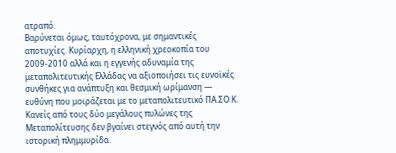ατραπό.
Βαρύνεται όμως, ταυτόχρονα, με σημαντικές αποτυχίες. Κυρίαρχη, η ελληνική χρεοκοπία του 2009-2010 αλλά και η εγγενής αδυναμία της μεταπολιτευτικής Ελλάδας να αξιοποιήσει τις ευνοϊκές συνθήκες για ανάπτυξη και θεσμική ωρίμανση — ευθύνη που μοιράζεται με το μεταπολιτευτικό ΠΑ.ΣΟ.Κ. Κανείς από τους δύο μεγάλους πυλώνες της Μεταπολίτευσης δεν βγαίνει στεγνός από αυτή την ιστορική πλημμυρίδα.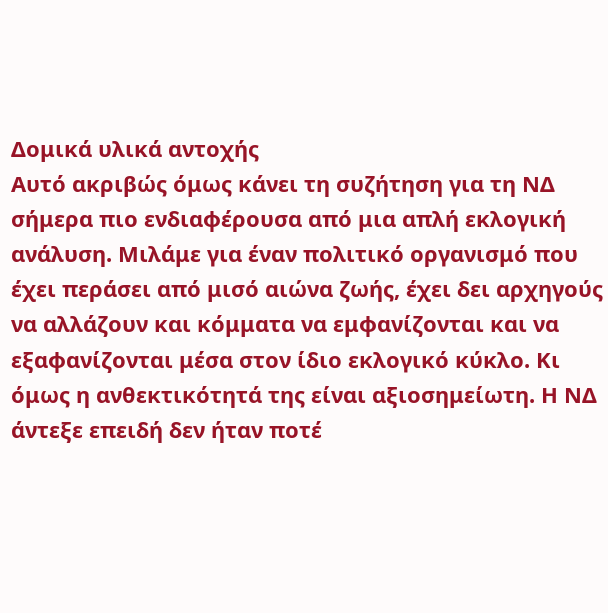Δομικά υλικά αντοχής
Αυτό ακριβώς όμως κάνει τη συζήτηση για τη ΝΔ σήμερα πιο ενδιαφέρουσα από μια απλή εκλογική ανάλυση. Μιλάμε για έναν πολιτικό οργανισμό που έχει περάσει από μισό αιώνα ζωής, έχει δει αρχηγούς να αλλάζουν και κόμματα να εμφανίζονται και να εξαφανίζονται μέσα στον ίδιο εκλογικό κύκλο. Κι όμως η ανθεκτικότητά της είναι αξιοσημείωτη. Η ΝΔ άντεξε επειδή δεν ήταν ποτέ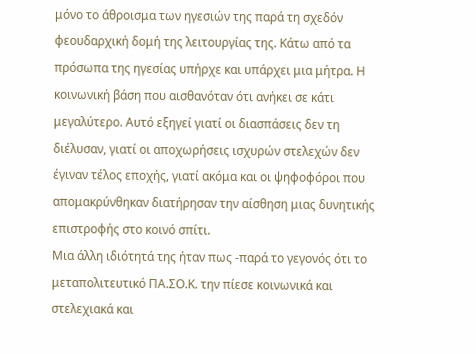μόνο το άθροισμα των ηγεσιών της παρά τη σχεδόν φεουδαρχική δομή της λειτουργίας της. Κάτω από τα πρόσωπα της ηγεσίας υπήρχε και υπάρχει μια μήτρα. Η κοινωνική βάση που αισθανόταν ότι ανήκει σε κάτι μεγαλύτερο. Αυτό εξηγεί γιατί οι διασπάσεις δεν τη διέλυσαν, γιατί οι αποχωρήσεις ισχυρών στελεχών δεν έγιναν τέλος εποχής, γιατί ακόμα και οι ψηφοφόροι που απομακρύνθηκαν διατήρησαν την αίσθηση μιας δυνητικής επιστροφής στο κοινό σπίτι.
Μια άλλη ιδιότητά της ήταν πως -παρά το γεγονός ότι το μεταπολιτευτικό ΠΑ.ΣΟ.Κ. την πίεσε κοινωνικά και στελεχιακά και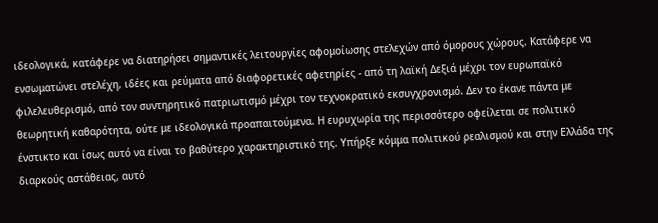ιδεολογικά, κατάφερε να διατηρήσει σημαντικές λειτουργίες αφομοίωσης στελεχών από όμορους χώρους. Κατάφερε να ενσωματώνει στελέχη, ιδέες και ρεύματα από διαφορετικές αφετηρίες - από τη λαϊκή Δεξιά μέχρι τον ευρωπαϊκό φιλελευθερισμό, από τον συντηρητικό πατριωτισμό μέχρι τον τεχνοκρατικό εκσυγχρονισμό. Δεν το έκανε πάντα με θεωρητική καθαρότητα, ούτε με ιδεολογικά προαπαιτούμενα. Η ευρυχωρία της περισσότερο οφείλεται σε πολιτικό ένστικτο και ίσως αυτό να είναι το βαθύτερο χαρακτηριστικό της. Υπήρξε κόμμα πολιτικού ρεαλισμού και στην Ελλάδα της διαρκούς αστάθειας, αυτό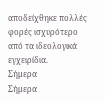αποδείχθηκε πολλές φορές ισχυρότερο από τα ιδεολογικά εγχειρίδια.
Σήμερα
Σήμερα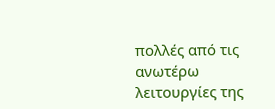πολλές από τις ανωτέρω λειτουργίες της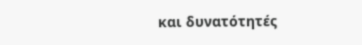και δυνατότητές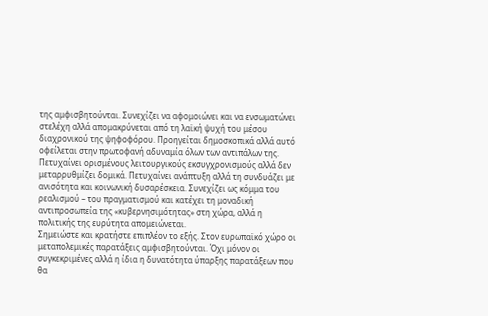της αμφισβητούνται. Συνεχίζει να αφομοιώνει και να ενσωματώνει στελέχη αλλά απομακρύνεται από τη λαϊκή ψυχή του μέσου διαχρονικού της ψηφοφόρου. Προηγείται δημοσκοπικά αλλά αυτό οφείλεται στην πρωτοφανή αδυναμία όλων των αντιπάλων της. Πετυχαίνει ορισμένους λειτουργικούς εκσυγχρονισμούς αλλά δεν μεταρρυθμίζει δομικά. Πετυχαίνει ανάπτυξη αλλά τη συνδυάζει με ανισότητα και κοινωνική δυσαρέσκεια. Συνεχίζει ως κόμμα του ρεαλισμού – του πραγματισμού και κατέχει τη μοναδική αντιπροσωπεία της «κυβερνησιμότητας» στη χώρα, αλλά η πολιτικής της ευρύτητα απομειώνεται.
Σημειώστε και κρατήστε επιπλέον το εξής. Στον ευρωπαϊκό χώρο οι μεταπολεμικές παρατάξεις αμφισβητούνται. Όχι μόνον οι συγκεκριμένες αλλά η ίδια η δυνατότητα ύπαρξης παρατάξεων που θα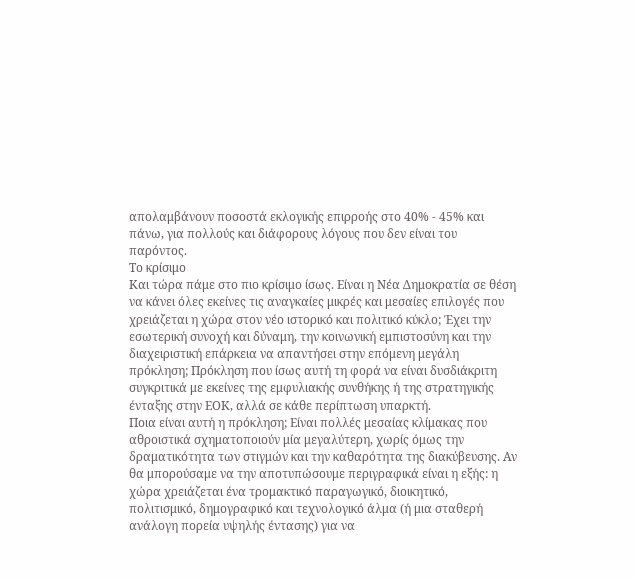απολαμβάνουν ποσοστά εκλογικής επιρροής στο 40% - 45% και πάνω, για πολλούς και διάφορους λόγους που δεν είναι του παρόντος.
Το κρίσιμο
Και τώρα πάμε στο πιο κρίσιμο ίσως. Eίναι η Νέα Δημοκρατία σε θέση να κάνει όλες εκείνες τις αναγκαίες μικρές και μεσαίες επιλογές που χρειάζεται η χώρα στον νέο ιστορικό και πολιτικό κύκλο; Έχει την εσωτερική συνοχή και δύναμη, την κοινωνική εμπιστοσύνη και την διαχειριστική επάρκεια να απαντήσει στην επόμενη μεγάλη πρόκληση; Πρόκληση που ίσως αυτή τη φορά να είναι δυσδιάκριτη συγκριτικά με εκείνες της εμφυλιακής συνθήκης ή της στρατηγικής ένταξης στην ΕΟΚ, αλλά σε κάθε περίπτωση υπαρκτή.
Ποια είναι αυτή η πρόκληση; Είναι πολλές μεσαίας κλίμακας που αθροιστικά σχηματοποιούν μία μεγαλύτερη, χωρίς όμως την δραματικότητα των στιγμών και την καθαρότητα της διακύβευσης. Αν θα μπορούσαμε να την αποτυπώσουμε περιγραφικά είναι η εξής: η χώρα χρειάζεται ένα τρομακτικό παραγωγικό, διοικητικό, πολιτισμικό, δημογραφικό και τεχνολογικό άλμα (ή μια σταθερή ανάλογη πορεία υψηλής έντασης) για να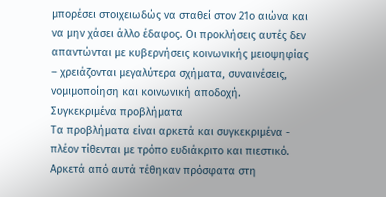μπορέσει στοιχειωδώς να σταθεί στον 21ο αιώνα και να μην χάσει άλλο έδαφος. Οι προκλήσεις αυτές δεν απαντώνται με κυβερνήσεις κοινωνικής μειοψηφίας – χρειάζονται μεγαλύτερα σχήματα, συναινέσεις, νομιμοποίηση και κοινωνική αποδοχή.
Συγκεκριμένα προβλήματα
Τα προβλήματα είναι αρκετά και συγκεκριμένα - πλέον τίθενται με τρόπο ευδιάκριτο και πιεστικό. Αρκετά από αυτά τέθηκαν πρόσφατα στη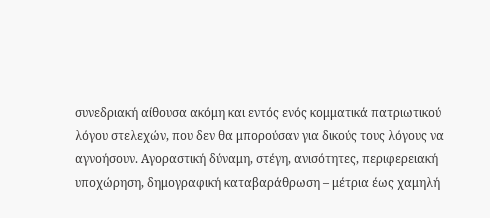συνεδριακή αίθουσα ακόμη και εντός ενός κομματικά πατριωτικού λόγου στελεχών, που δεν θα μπορούσαν για δικούς τους λόγους να αγνοήσουν. Αγοραστική δύναμη, στέγη, ανισότητες, περιφερειακή υποχώρηση, δημογραφική καταβαράθρωση – μέτρια έως χαμηλή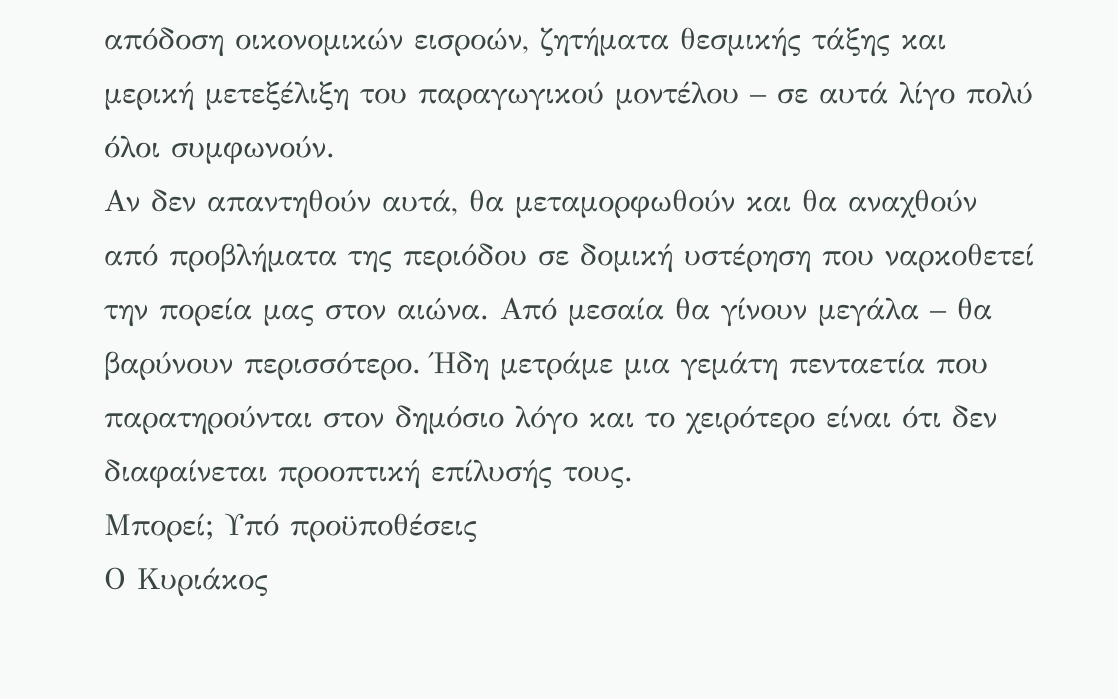απόδοση οικονομικών εισροών, ζητήματα θεσμικής τάξης και μερική μετεξέλιξη του παραγωγικού μοντέλου – σε αυτά λίγο πολύ όλοι συμφωνούν.
Αν δεν απαντηθούν αυτά, θα μεταμορφωθούν και θα αναχθούν από προβλήματα της περιόδου σε δομική υστέρηση που ναρκοθετεί την πορεία μας στον αιώνα. Από μεσαία θα γίνουν μεγάλα – θα βαρύνουν περισσότερο. Ήδη μετράμε μια γεμάτη πενταετία που παρατηρούνται στον δημόσιο λόγο και το χειρότερο είναι ότι δεν διαφαίνεται προοπτική επίλυσής τους.
Μπορεί; Υπό προϋποθέσεις
Ο Κυριάκος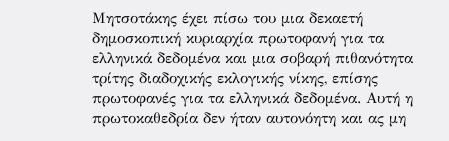Μητσοτάκης έχει πίσω του μια δεκαετή δημοσκοπική κυριαρχία πρωτοφανή για τα ελληνικά δεδομένα και μια σοβαρή πιθανότητα τρίτης διαδοχικής εκλογικής νίκης, επίσης πρωτοφανές για τα ελληνικά δεδομένα. Αυτή η πρωτοκαθεδρία δεν ήταν αυτονόητη και ας μη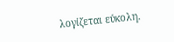λογίζεται εύκολη.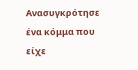Ανασυγκρότησε ένα κόμμα που είχε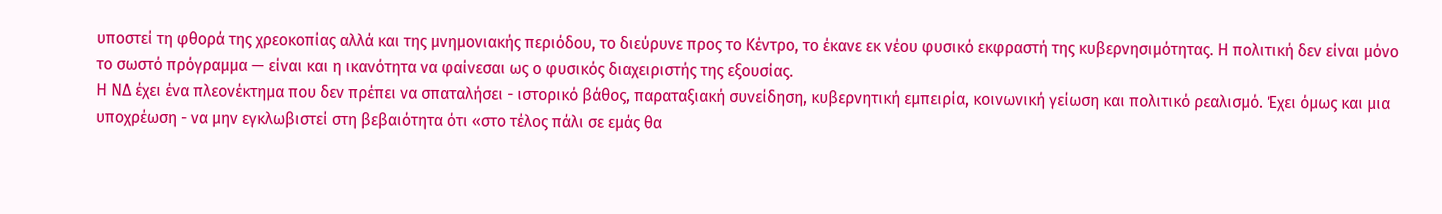υποστεί τη φθορά της χρεοκοπίας αλλά και της μνημονιακής περιόδου, το διεύρυνε προς το Κέντρο, το έκανε εκ νέου φυσικό εκφραστή της κυβερνησιμότητας. Η πολιτική δεν είναι μόνο το σωστό πρόγραμμα — είναι και η ικανότητα να φαίνεσαι ως ο φυσικός διαχειριστής της εξουσίας.
Η ΝΔ έχει ένα πλεονέκτημα που δεν πρέπει να σπαταλήσει - ιστορικό βάθος, παραταξιακή συνείδηση, κυβερνητική εμπειρία, κοινωνική γείωση και πολιτικό ρεαλισμό. Έχει όμως και μια υποχρέωση - να μην εγκλωβιστεί στη βεβαιότητα ότι «στο τέλος πάλι σε εμάς θα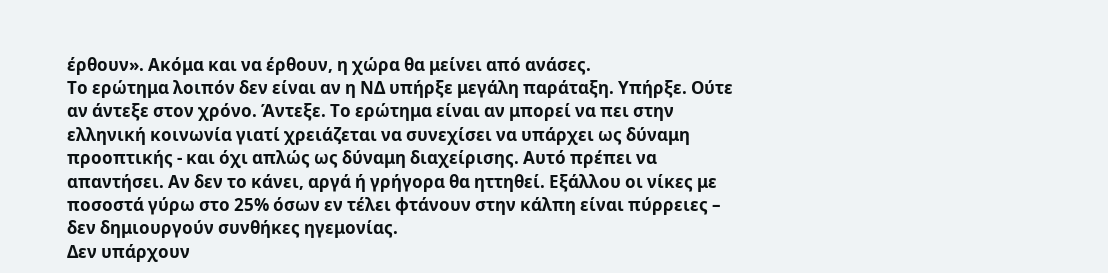έρθουν». Ακόμα και να έρθουν, η χώρα θα μείνει από ανάσες.
Το ερώτημα λοιπόν δεν είναι αν η ΝΔ υπήρξε μεγάλη παράταξη. Υπήρξε. Ούτε αν άντεξε στον χρόνο. Άντεξε. Το ερώτημα είναι αν μπορεί να πει στην ελληνική κοινωνία γιατί χρειάζεται να συνεχίσει να υπάρχει ως δύναμη προοπτικής - και όχι απλώς ως δύναμη διαχείρισης. Αυτό πρέπει να απαντήσει. Αν δεν το κάνει, αργά ή γρήγορα θα ηττηθεί. Εξάλλου οι νίκες με ποσοστά γύρω στο 25% όσων εν τέλει φτάνουν στην κάλπη είναι πύρρειες – δεν δημιουργούν συνθήκες ηγεμονίας.
Δεν υπάρχουν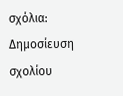σχόλια:
Δημοσίευση σχολίου